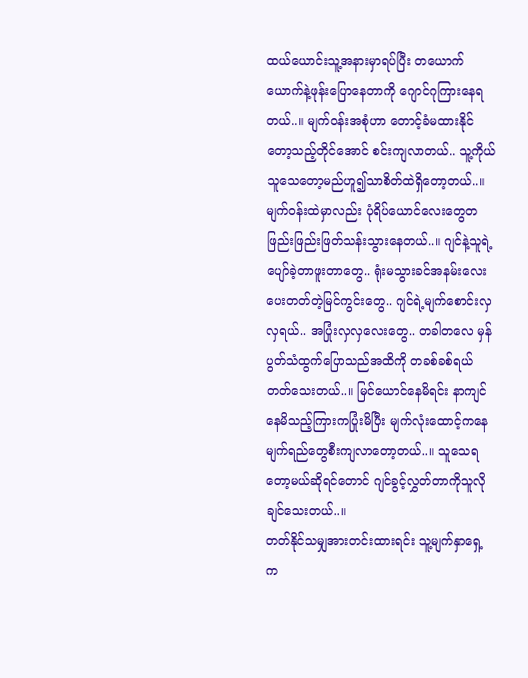ထယ်ယောင်းသူ့အနားမှာရပ်ပြီး တယောက်ယောက်နဲ့ဖုန်းပြောနေတာကို ဂျောင်ဂုကြားနေရတယ်..။ မျက်ဝန်းအစုံဟာ တောင့်ခံမထားနိုင်တော့သည့်တိုင်အောင် စင်းကျလာတယ်.. သူ့ကိုယ်သူသေတော့မည်ဟူ၍သာစိတ်ထဲရှိတော့တယ်..။
မျက်ဝန်းထဲမှာလည်း ပုံရိပ်ယောင်လေးတွေတဖြည်းဖြည်းဖြတ်သန်းသွားနေတယ်..။ ဂျင်နဲ့သူရဲ့ပျော်ခဲ့တာဖူးတာတွေ.. ရုံးမသွားခင်အနမ်းလေးပေးတတ်တဲ့မြင်ကွင်းတွေ.. ဂျင်ရဲ့မျက်စောင်းလှလှရယ်.. အပြုံးလှလှလေးတွေ.. တခါတလေ မှန်ပွတ်သံထွက်ပြောသည်အထိကို တခစ်ခစ်ရယ်တတ်သေးတယ်..။ မြင်ယောင်နေမိရင်း နာကျင်နေမိသည့်ကြားကပြုံးမိပြီး မျက်လုံးထောင့်ကနေ မျက်ရည်တွေစီးကျလာတော့တယ်..။ သူသေရတော့မယ်ဆိုရင်တောင် ဂျင်ခွင့်လွှတ်တာကိုသူလိုချင်သေးတယ်..။
တတ်နိုင်သမျှအားတင်းထားရင်း သူ့မျက်နှာရှေ့က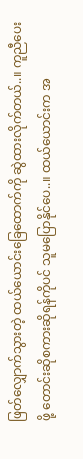ဖြတ်လျှောက်သွားတဲ့ ထယ်ယောင်းခြေထောက်ကို ဆွဲထားလိုက်တယ်..။ ကူညီပေးဖို့ တောင်းဆိုစကားဆိုရန်ကိုပင် သူမပြောနိုင်ပေ..။ ထယ်ယောင်းက အ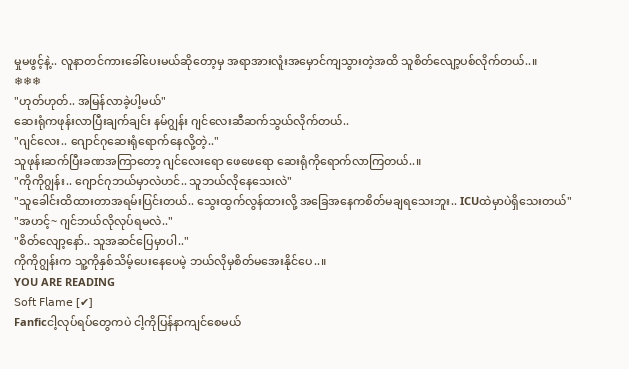မှုမဖွင့်နဲ့.. လူနာတင်ကားခေါ်ပေးမယ်ဆိုတော့မှ အရာအားလူံးအမှောင်ကျသွားတဲ့အထိ သူစိတ်လျော့ပစ်လိုက်တယ်..။
❄❄❄
"ဟုတ်ဟုတ်.. အမြန်လာခဲ့ပါ့မယ်"
ဆေးရုံကဖုန်းလာပြီးချက်ချင်း နမ်ဂျွန်း ဂျင်လေးဆီဆက်သွယ်လိုက်တယ်..
"ဂျင်လေး.. ဂျောင်ဂုဆေးရုံရောက်နေလို့တဲ့.."
သူဖုန်းဆက်ပြီးခဏအကြာတော့ ဂျင်လေးရော ဖေဖေရော ဆေးရုံကိုရောက်လာကြတယ်..။
"ကိုကိုဂျွန်း.. ဂျောင်ဂုဘယ်မှာလဲဟင်.. သူဘယ်လိုနေသေးလဲ"
"သူခေါင်းထိထားတာအရမ်းပြင်းတယ်.. သွေးထွက်လွန်ထားလို့ အခြေအနေကစိတ်မချရသေးဘူး.. ICUထဲမှာပဲရှိသေးတယ်"
"အဟင့်~ ဂျင်ဘယ်လိုလုပ်ရမလဲ.."
"စိတ်လျော့နော်.. သူအဆင်ပြေမှာပါ.."
ကိုကိုဂျွန်းက သူ့ကိုနှစ်သိမ့်ပေးနေပေမဲ့ ဘယ်လိုမှစိတ်မအေးနိုင်ပေ..။
YOU ARE READING
𝖲𝗈𝖿𝗍 𝖥𝗅𝖺𝗆𝖾 [✔]
Fanficငါ့လုပ်ရပ်တွေကပဲ ငါ့ကိုပြန်နာကျင်စေမယ်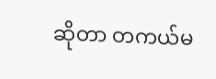ဆိုတာ တကယ်မ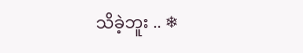သိခဲ့ဘူး .. ❄